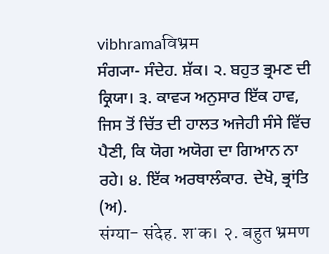vibhramaविभ्रम
ਸੰਗ੍ਯਾ- ਸੰਦੇਹ. ਸ਼ੱਕ। ੨. ਬਹੁਤ ਭ੍ਰਮਣ ਦੀ ਕ੍ਰਿਯਾ। ੩. ਕਾਵ੍ਯ ਅਨੁਸਾਰ ਇੱਕ ਹਾਵ, ਜਿਸ ਤੋਂ ਚਿੱਤ ਦੀ ਹਾਲਤ ਅਜੇਹੀ ਸੰਸੇ ਵਿੱਚ ਪੈਣੀ, ਕਿ ਯੋਗ ਅਯੋਗ ਦਾ ਗਿਆਨ ਨਾ ਰਹੇ। ੪. ਇੱਕ ਅਰਥਾਲੰਕਾਰ. ਦੇਖੋ, ਭ੍ਰਾਂਤਿ (ਅ).
संग्या- संदेह. शॱक। २. बहुत भ्रमण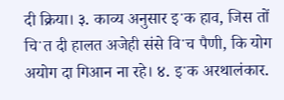दी क्रिया। ३. काव्य अनुसार इॱक हाव, जिस तों चिॱत दी हालत अजेही संसे विॱच पैणी, कि योग अयोग दा गिआन ना रहे। ४. इॱक अरथालंकार.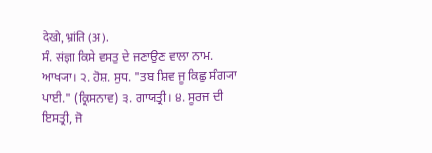देखो, भ्रांति (अ).
ਸੰ. संज्ञा ਕਿਸੇ ਵਸਤੁ ਦੇ ਜਣਾਉਣ ਵਾਲਾ ਨਾਮ. ਆਖ੍ਯਾ। ੨. ਹੋਸ਼. ਸੁਧ. "ਤਬ ਸ਼ਿਵ ਜੂ ਕਿਛੁ ਸੰਗ੍ਯਾ ਪਾਈ." (ਕ੍ਰਿਸਨਾਵ) ੩. ਗਾਯਤ੍ਰੀ। ੪. ਸੂਰਜ ਦੀ ਇਸਤ੍ਰੀ, ਜੋ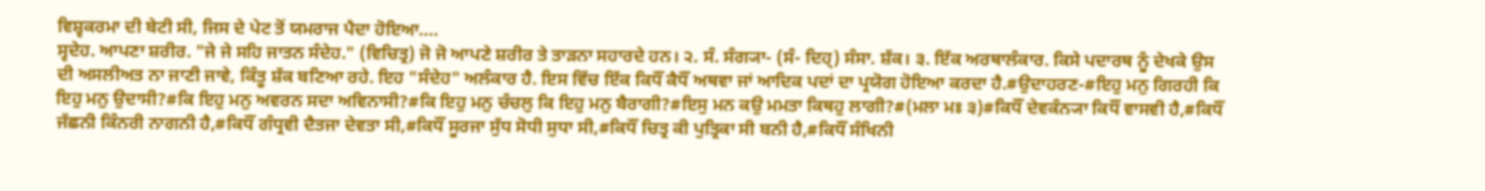ਵਿਸ਼੍ਵਕਰਮਾ ਦੀ ਬੇਟੀ ਸੀ, ਜਿਸ ਦੇ ਪੇਟ ਤੋਂ ਯਮਰਾਜ ਪੈਦਾ ਹੋਇਆ....
ਸ੍ਵਦੇਹ. ਆਪਣਾ ਸ਼ਰੀਰ. "ਜੇ ਜੇ ਸਹਿ ਜਾਤਨ ਸੰਦੇਹ." (ਵਿਚਿਤ੍ਰ) ਜੋ ਜੋ ਆਪਣੇ ਸ਼ਰੀਰ ਤੇ ਤਾੜਨਾ ਸਹਾਰਦੇ ਹਨ। ੨. ਸੰ. ਸੰਗ੍ਯਾ- (ਸੰ- ਦਿਹ੍) ਸੰਸਾ. ਸ਼ੱਕ। ੩. ਇੱਕ ਅਰਥਾਲੰਕਾਰ. ਕਿਸੇ ਪਦਾਰਥ ਨੂੰ ਦੇਖਕੇ ਉਸ ਦੀ ਅਸਲੀਅਤ ਨਾ ਜਾਣੀ ਜਾਵੇ, ਕਿੰਤੂ ਸ਼ੱਕ ਬਣਿਆ ਰਹੇ. ਇਹ "ਸੰਦੇਹ" ਅਲੰਕਾਰ ਹੈ. ਇਸ ਵਿੱਚ ਇੱਕ ਕਿਧੌਂ ਕੈਧੌਂ ਅਥਵਾ ਜਾਂ ਆਦਿਕ ਪਦਾਂ ਦਾ ਪ੍ਰਯੋਗ ਹੋਇਆ ਕਰਦਾ ਹੈ.#ਉਦਾਹਰਣ-#ਇਹੁ ਮਨੁ ਗਿਰਹੀ ਕਿ ਇਹੁ ਮਨੁ ਉਦਾਸੀ?#ਕਿ ਇਹੁ ਮਨੁ ਅਵਰਨ ਸਦਾ ਅਵਿਨਾਸੀ?#ਕਿ ਇਹੁ ਮਨੁ ਚੰਚਲੁ ਕਿ ਇਹੁ ਮਨੁ ਬੈਰਾਗੀ?#ਇਸੁ ਮਨ ਕਉ ਮਮਤਾ ਕਿਥਹੁ ਲਾਗੀ?#(ਮਲਾ ਮਃ ੩)#ਕਿਧੌਂ ਦੇਵਕੰਨ੍ਯਾ ਕਿਧੌਂ ਵਾਸਵੀ ਹੈ,#ਕਿਧੌਂ ਜੱਛਨੀ ਕਿੰਨਰੀ ਨਾਗਨੀ ਹੈ,#ਕਿਧੌਂ ਗੰਧ੍ਰਵੀ ਦੈਤਜਾ ਦੇਵਤਾ ਸੀ,#ਕਿਧੌਂ ਸੂਰਜਾ ਸੁੱਧ ਸੋਧੀ ਸੁਧਾ ਸੀ,#ਕਿਧੌਂ ਚਿਤ੍ਰ ਕੀ ਪੁਤ੍ਰਿਕਾ ਸੀ ਬਨੀ ਹੈ,#ਕਿਧੌਂ ਸੰਖਿਨੀ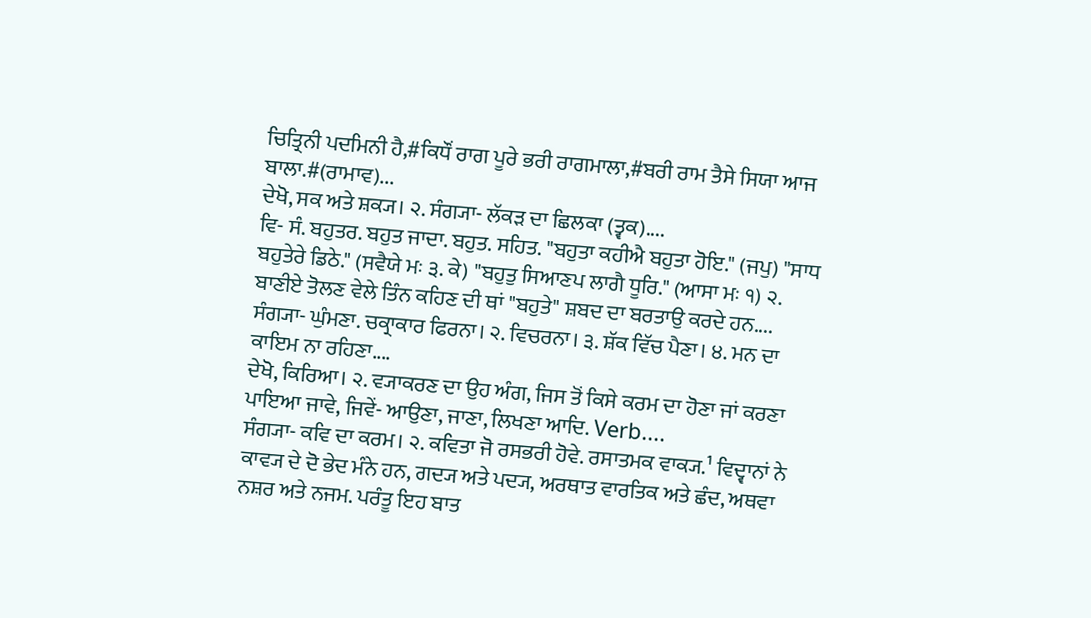ਚਿਤ੍ਰਿਨੀ ਪਦਮਿਨੀ ਹੈ,#ਕਿਧੌਂ ਰਾਗ ਪੂਰੇ ਭਰੀ ਰਾਗਮਾਲਾ,#ਬਰੀ ਰਾਮ ਤੈਸੇ ਸਿਯਾ ਆਜ ਬਾਲਾ.#(ਰਾਮਾਵ)...
ਦੇਖੋ, ਸਕ ਅਤੇ ਸ਼ਕ੍ਯ। ੨. ਸੰਗ੍ਯਾ- ਲੱਕੜ ਦਾ ਛਿਲਕਾ (ਤ੍ਵਕ)....
ਵਿ- ਸੰ. ਬਹੁਤਰ. ਬਹੁਤ ਜਾਦਾ. ਬਹੁਤ. ਸਹਿਤ. "ਬਹੁਤਾ ਕਹੀਐ ਬਹੁਤਾ ਹੋਇ." (ਜਪੁ) "ਸਾਧ ਬਹੁਤੇਰੇ ਡਿਠੇ." (ਸਵੈਯੇ ਮਃ ੩. ਕੇ) "ਬਹੁਤੁ ਸਿਆਣਪ ਲਾਗੈ ਧੂਰਿ." (ਆਸਾ ਮਃ ੧) ੨. ਬਾਣੀਏ ਤੋਲਣ ਵੇਲੇ ਤਿੰਨ ਕਹਿਣ ਦੀ ਥਾਂ "ਬਹੁਤੇ" ਸ਼ਬਦ ਦਾ ਬਰਤਾਉ ਕਰਦੇ ਹਨ....
ਸੰਗ੍ਯਾ- ਘੁੰਮਣਾ. ਚਕ੍ਰਾਕਾਰ ਫਿਰਨਾ। ੨. ਵਿਚਰਨਾ। ੩. ਸ਼ੱਕ ਵਿੱਚ ਪੈਣਾ। ੪. ਮਨ ਦਾ ਕਾਇਮ ਨਾ ਰਹਿਣਾ....
ਦੇਖੋ, ਕਿਰਿਆ। ੨. ਵ੍ਯਾਕਰਣ ਦਾ ਉਹ ਅੰਗ, ਜਿਸ ਤੋਂ ਕਿਸੇ ਕਰਮ ਦਾ ਹੋਣਾ ਜਾਂ ਕਰਣਾ ਪਾਇਆ ਜਾਵੇ, ਜਿਵੇਂ- ਆਉਣਾ, ਜਾਣਾ, ਲਿਖਣਾ ਆਦਿ. Verb....
ਸੰਗ੍ਯਾ- ਕਵਿ ਦਾ ਕਰਮ। ੨. ਕਵਿਤਾ ਜੋ ਰਸਭਰੀ ਹੋਵੇ. ਰਸਾਤਮਕ ਵਾਕ੍ਯ.¹ ਵਿਦ੍ਵਾਨਾਂ ਨੇ ਕਾਵ੍ਯ ਦੇ ਦੋ ਭੇਦ ਮੰਨੇ ਹਨ, ਗਦ੍ਯ ਅਤੇ ਪਦ੍ਯ, ਅਰਥਾਤ ਵਾਰਤਿਕ ਅਤੇ ਛੰਦ, ਅਥਵਾ ਨਸ਼ਰ ਅਤੇ ਨਜਮ. ਪਰੰਤੂ ਇਹ ਬਾਤ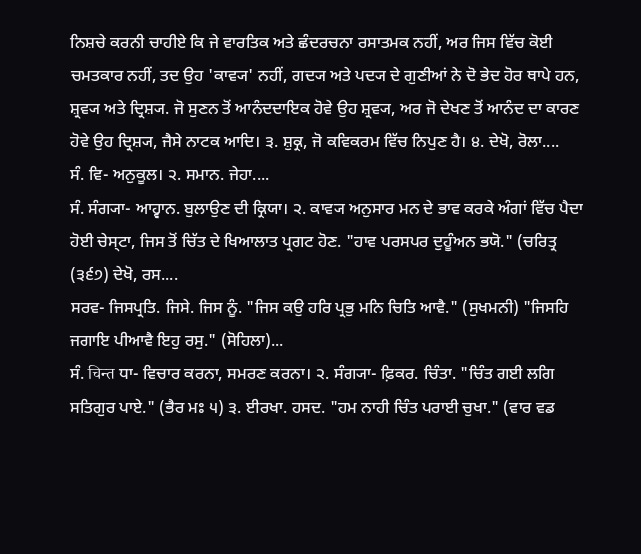ਨਿਸ਼ਚੇ ਕਰਨੀ ਚਾਹੀਏ ਕਿ ਜੇ ਵਾਰਤਿਕ ਅਤੇ ਛੰਦਰਚਨਾ ਰਸਾਤਮਕ ਨਹੀਂ, ਅਰ ਜਿਸ ਵਿੱਚ ਕੋਈ ਚਮਤਕਾਰ ਨਹੀਂ, ਤਦ ਉਹ 'ਕਾਵ੍ਯ' ਨਹੀਂ, ਗਦ੍ਯ ਅਤੇ ਪਦ੍ਯ ਦੇ ਗੁਣੀਆਂ ਨੇ ਦੋ ਭੇਦ ਹੋਰ ਥਾਪੇ ਹਨ, ਸ਼੍ਰਵ੍ਯ ਅਤੇ ਦ੍ਰਿਸ਼੍ਯ. ਜੋ ਸੁਣਨ ਤੋਂ ਆਨੰਦਦਾਇਕ ਹੋਵੇ ਉਹ ਸ਼੍ਰਵ੍ਯ, ਅਰ ਜੋ ਦੇਖਣ ਤੋਂ ਆਨੰਦ ਦਾ ਕਾਰਣ ਹੋਵੇ ਉਹ ਦ੍ਰਿਸ਼੍ਯ, ਜੈਸੇ ਨਾਟਕ ਆਦਿ। ੩. ਸ਼ੁਕ੍ਰ, ਜੋ ਕਵਿਕਰਮ ਵਿੱਚ ਨਿਪੁਣ ਹੈ। ੪. ਦੇਖੋ, ਰੋਲਾ....
ਸੰ. ਵਿ- ਅਨੁਕੂਲ। ੨. ਸਮਾਨ. ਜੇਹਾ....
ਸੰ. ਸੰਗ੍ਯਾ- ਆਹ੍ਵਾਨ. ਬੁਲਾਉਣ ਦੀ ਕ੍ਰਿਯਾ। ੨. ਕਾਵ੍ਯ ਅਨੁਸਾਰ ਮਨ ਦੇ ਭਾਵ ਕਰਕੇ ਅੰਗਾਂ ਵਿੱਚ ਪੈਦਾ ਹੋਈ ਚੇਸ੍ਟਾ, ਜਿਸ ਤੋਂ ਚਿੱਤ ਦੇ ਖਿਆਲਾਤ ਪ੍ਰਗਟ ਹੋਣ. "ਹਾਵ ਪਰਸਪਰ ਦੁਹੂੰਅਨ ਭਯੋ." (ਚਰਿਤ੍ਰ (੩੬੭) ਦੇਖੋ, ਰਸ....
ਸਰਵ- ਜਿਸਪ੍ਰਤਿ. ਜਿਸੇ. ਜਿਸ ਨੂੰ. "ਜਿਸ ਕਉ ਹਰਿ ਪ੍ਰਭੁ ਮਨਿ ਚਿਤਿ ਆਵੈ." (ਸੁਖਮਨੀ) "ਜਿਸਹਿ ਜਗਾਇ ਪੀਆਵੈ ਇਹੁ ਰਸੁ." (ਸੋਹਿਲਾ)...
ਸੰ. चिन्त ਧਾ- ਵਿਚਾਰ ਕਰਨਾ, ਸਮਰਣ ਕਰਨਾ। ੨. ਸੰਗ੍ਯਾ- ਫ਼ਿਕਰ. ਚਿੰਤਾ. "ਚਿੰਤ ਗਈ ਲਗਿ ਸਤਿਗੁਰ ਪਾਏ." (ਭੈਰ ਮਃ ੫) ੩. ਈਰਖਾ. ਹਸਦ. "ਹਮ ਨਾਹੀ ਚਿੰਤ ਪਰਾਈ ਚੁਖਾ." (ਵਾਰ ਵਡ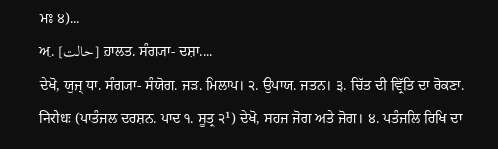ਮਃ ੪)...
ਅ਼. [حالت] ਹ਼ਾਲਤ. ਸੰਗ੍ਯਾ- ਦਸ਼ਾ....
ਦੇਖੋ, ਯੁਜ੍ ਧਾ. ਸੰਗ੍ਯਾ- ਸੰਯੋਗ. ਜੜ. ਮਿਲਾਪ। ੨. ਉਪਾਯ. ਜਤਨ। ੩. ਚਿੱਤ ਦੀ ਵ੍ਰਿੱਤਿ ਦਾ ਰੋਕਣਾ. निरोधः (ਪਾਤੰਜਲ ਦਰਸ਼ਨ. ਪਾਦ ੧. ਸੂਤ੍ਰ ੨¹) ਦੇਖੋ, ਸਹਜ ਜੋਗ ਅਤੇ ਜੋਗ। ੪. ਪਤੰਜਲਿ ਰਿਖਿ ਦਾ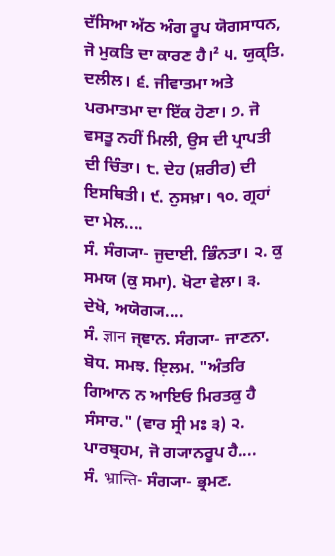ਦੱਸਿਆ ਅੱਠ ਅੰਗ ਰੂਪ ਯੋਗਸਾਧਨ, ਜੋ ਮੁਕਤਿ ਦਾ ਕਾਰਣ ਹੈ।² ੫. ਯੁਕ੍ਤਿ. ਦਲੀਲ। ੬. ਜੀਵਾਤਮਾ ਅਤੇ ਪਰਮਾਤਮਾ ਦਾ ਇੱਕ ਹੋਣਾ। ੭. ਜੋ ਵਸਤੂ ਨਹੀਂ ਮਿਲੀ, ਉਸ ਦੀ ਪ੍ਰਾਪਤੀ ਦੀ ਚਿੰਤਾ। ੮. ਦੇਹ (ਸ਼ਰੀਰ) ਦੀ ਇਸਥਿਤੀ। ੯. ਨੁਸਖ਼ਾ। ੧੦. ਗ੍ਰਹਾਂ ਦਾ ਮੇਲ....
ਸੰ. ਸੰਗ੍ਯਾ- ਜੁਦਾਈ. ਭਿੰਨਤਾ। ੨. ਕੁ ਸਮਯ (ਕੁ ਸਮਾ). ਖੋਟਾ ਵੇਲਾ। ੩. ਦੇਖੋ, ਅਯੋਗ੍ਯ....
ਸੰ. ज्ञान ਜ੍ਞਾਨ. ਸੰਗ੍ਯਾ- ਜਾਣਨਾ. ਬੋਧ. ਸਮਝ. ਇ਼ਲਮ. "ਅੰਤਰਿ ਗਿਆਨ ਨ ਆਇਓ ਮਿਰਤਕੁ ਹੈ ਸੰਸਾਰ." (ਵਾਰ ਸ੍ਰੀ ਮਃ ੩) ੨. ਪਾਰਬ੍ਰਹਮ, ਜੋ ਗ੍ਯਾਨਰੂਪ ਹੈ....
ਸੰ. भ्रान्ति- ਸੰਗ੍ਯਾ- ਭ੍ਰਮਣ.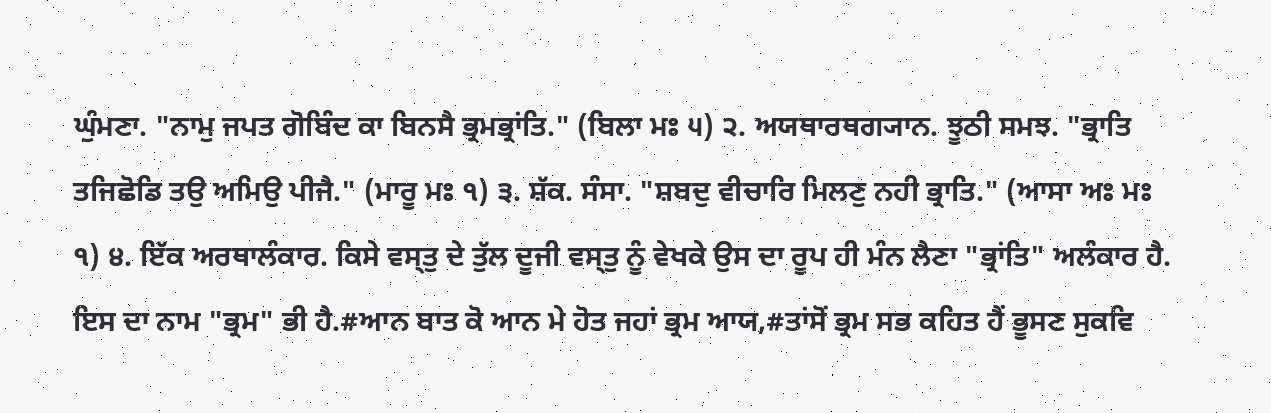ਘੁੰਮਣਾ. "ਨਾਮੁ ਜਪਤ ਗੋਬਿੰਦ ਕਾ ਬਿਨਸੈ ਭ੍ਰਮਭ੍ਰਾਂਤਿ." (ਬਿਲਾ ਮਃ ੫) ੨. ਅਯਥਾਰਥਗ੍ਯਾਨ. ਝੂਠੀ ਸਮਝ. "ਭ੍ਰਾਤਿ ਤਜਿਛੋਡਿ ਤਉ ਅਮਿਉ ਪੀਜੈ." (ਮਾਰੂ ਮਃ ੧) ੩. ਸ਼ੱਕ. ਸੰਸਾ. "ਸ਼ਬਦੁ ਵੀਚਾਰਿ ਮਿਲਣੁ ਨਹੀ ਭ੍ਰਾਤਿ." (ਆਸਾ ਅਃ ਮਃ ੧) ੪. ਇੱਕ ਅਰਥਾਲੰਕਾਰ. ਕਿਸੇ ਵਸ੍ਤੁ ਦੇ ਤੁੱਲ ਦੂਜੀ ਵਸ੍ਤੁ ਨੂੰ ਵੇਖਕੇ ਉਸ ਦਾ ਰੂਪ ਹੀ ਮੰਨ ਲੈਣਾ "ਭ੍ਰਾਂਤਿ" ਅਲੰਕਾਰ ਹੈ. ਇਸ ਦਾ ਨਾਮ "ਭ੍ਰਮ" ਭੀ ਹੈ.#ਆਨ ਬਾਤ ਕੋ ਆਨ ਮੇ ਹੋਤ ਜਹਾਂ ਭ੍ਰਮ ਆਯ,#ਤਾਂਸੋਂ ਭ੍ਰਮ ਸਭ ਕਹਿਤ ਹੈਂ ਭੂਸਣ ਸੁਕਵਿ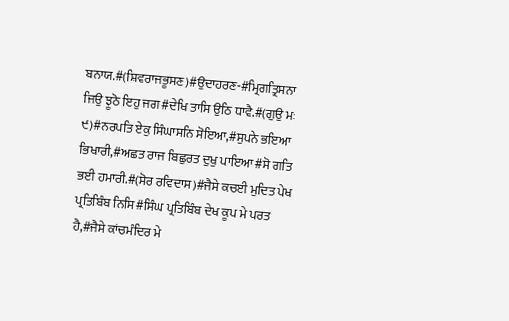ਬਨਾਯ.#(ਸ਼ਿਵਰਾਜਭੂਸਣ)#ਉਦਾਹਰਣ-#ਮ੍ਰਿਗਤ੍ਰਿਸਨਾ ਜਿਉ ਝੂਠੋ ਇਹੁ ਜਗ#ਦੇਖਿ ਤਾਸਿ ਉਠਿ ਧਾਵੈ.#(ਗੁਉ ਮਃ ੯)#ਨਰਪਤਿ ਏਕੁ ਸਿੰਘਾਸਨਿ ਸੋਇਆ,#ਸੁਪਨੇ ਭਇਆ ਭਿਖਾਰੀ,#ਅਛਤ ਰਾਜ ਬਿਛੁਰਤ ਦੁਖੁ ਪਾਇਆ#ਸੋ ਗਤਿ ਭਈ ਹਮਾਰੀ.#(ਸੋਰ ਰਵਿਦਾਸ)#ਜੈਸੇ ਕਚਈ ਮੁਦਿਤ ਪੇਖ ਪ੍ਰਤਿਬਿੰਬ ਨਿਸਿ#ਸਿੰਘ ਪ੍ਰਤਿਬਿੰਬ ਦੇਖ ਕੂਪ ਮੇ ਪਰਤ ਹੈ,#ਜੈਸੇ ਕਾਂਚਮੰਦਿਰ ਮੇ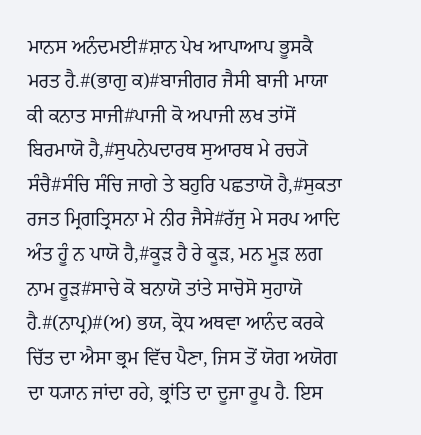ਮਾਨਸ ਅਨੰਦਮਈ#ਸ਼ਾਨ ਪੇਖ ਆਪਾਆਪ ਭੂਸਕੈ ਮਰਤ ਹੈ.#(ਭਾਗੁ ਕ)#ਬਾਜੀਗਰ ਜੈਸੀ ਬਾਜੀ ਮਾਯਾ ਕੀ ਕਨਾਤ ਸਾਜੀ#ਪਾਜੀ ਕੋ ਅਪਾਜੀ ਲਖ ਤਾਂਸੋਂ ਬਿਰਮਾਯੋ ਹੈ,#ਸੁਪਨੇਪਦਾਰਥ ਸੁਆਰਥ ਮੇ ਰਚ੍ਯੋ ਸੰਚੈ#ਸੰਚਿ ਸੰਚਿ ਜਾਗੇ ਤੇ ਬਹੁਰਿ ਪਛਤਾਯੋ ਹੈ,#ਸੁਕਤਾ ਰਜਤ ਮ੍ਰਿਗਤ੍ਰਿਸਨਾ ਮੇ ਨੀਰ ਜੈਸੇ#ਰੱਜੁ ਮੇ ਸਰਪ ਆਦਿ ਅੰਤ ਹੂੰ ਨ ਪਾਯੋ ਹੈ,#ਕੂੜ ਹੈ ਰੇ ਕੂੜ, ਮਨ ਮੂੜ ਲਗ ਨਾਮ ਰੂੜ#ਸਾਚੇ ਕੋ ਬਨਾਯੋ ਤਾਂਤੇ ਸਾਚੋਸੋ ਸੁਹਾਯੋ ਹੈ.#(ਨਾਪ੍ਰ)#(ਅ) ਭਯ, ਕ੍ਰੋਧ ਅਥਵਾ ਆਨੰਦ ਕਰਕੇ ਚਿੱਤ ਦਾ ਐਸਾ ਭ੍ਰਮ ਵਿੱਚ ਪੈਣਾ, ਜਿਸ ਤੋਂ ਯੋਗ ਅਯੋਗ ਦਾ ਧ੍ਯਾਨ ਜਾਂਦਾ ਰਹੇ, ਭ੍ਰਾਂਤਿ ਦਾ ਦੂਜਾ ਰੂਪ ਹੈ. ਇਸ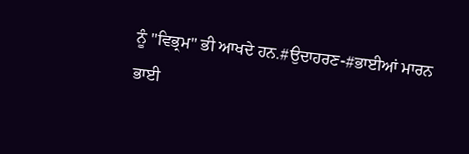ਨੂੰ "ਵਿਭ੍ਰਮ" ਭੀ ਆਖਦੇ ਹਨ.#ਉਦਾਹਰਣ-#ਭਾਈਆਂ ਮਾਰਨ ਭਾਈ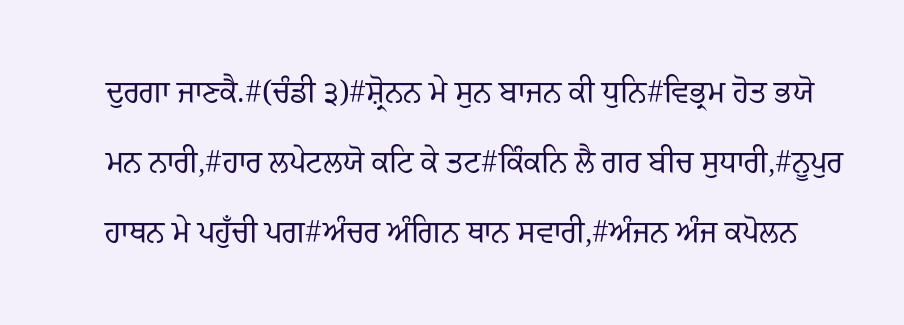ਦੁਰਗਾ ਜਾਣਕੈ.#(ਚੰਡੀ ੩)#ਸ਼੍ਰੋਨਨ ਮੇ ਸੁਨ ਬਾਜਨ ਕੀ ਧੁਨਿ#ਵਿਭ੍ਰਮ ਹੋਤ ਭਯੋ ਮਨ ਨਾਰੀ,#ਹਾਰ ਲਪੇਟਲਯੋ ਕਟਿ ਕੇ ਤਟ#ਕਿੰਕਨਿ ਲੈ ਗਰ ਬੀਚ ਸੁਧਾਰੀ,#ਨੂਪੁਰ ਹਾਥਨ ਮੇ ਪਹੁਁਚੀ ਪਗ#ਅੰਚਰ ਅੰਗਿਨ ਥਾਨ ਸਵਾਰੀ,#ਅੰਜਨ ਅੰਜ ਕਪੋਲਨ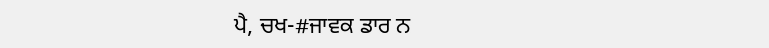ਪੈ, ਚਖ-#ਜਾਵਕ ਡਾਰ ਨ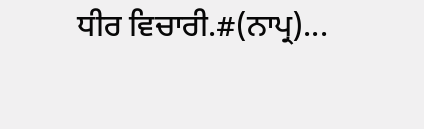ਧੀਰ ਵਿਚਾਰੀ.#(ਨਾਪ੍ਰ)...